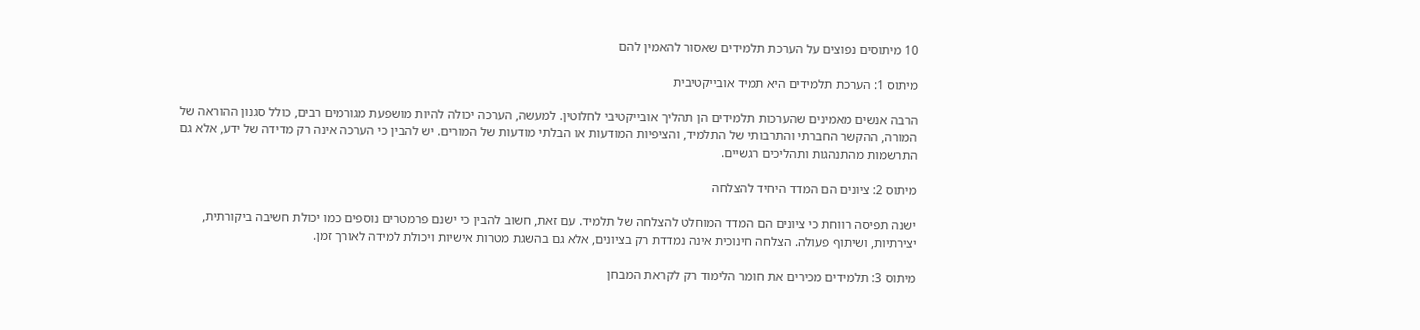10 מיתוסים נפוצים על הערכת תלמידים שאסור להאמין להם

מיתוס 1: הערכת תלמידים היא תמיד אובייקטיבית

הרבה אנשים מאמינים שהערכות תלמידים הן תהליך אובייקטיבי לחלוטין. למעשה, הערכה יכולה להיות מושפעת מגורמים רבים, כולל סגנון ההוראה של המורה, ההקשר החברתי והתרבותי של התלמיד, והציפיות המודעות או הבלתי מודעות של המורים. יש להבין כי הערכה אינה רק מדידה של ידע, אלא גם התרשמות מהתנהגות ותהליכים רגשיים.

מיתוס 2: ציונים הם המדד היחיד להצלחה

ישנה תפיסה רווחת כי ציונים הם המדד המוחלט להצלחה של תלמיד. עם זאת, חשוב להבין כי ישנם פרמטרים נוספים כמו יכולת חשיבה ביקורתית, יצירתיות, ושיתוף פעולה. הצלחה חינוכית אינה נמדדת רק בציונים, אלא גם בהשגת מטרות אישיות ויכולת למידה לאורך זמן.

מיתוס 3: תלמידים מכירים את חומר הלימוד רק לקראת המבחן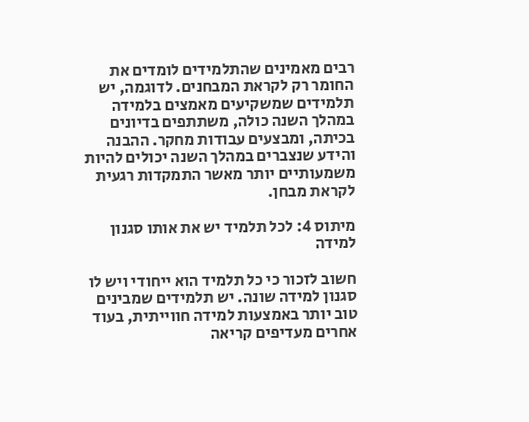רבים מאמינים שהתלמידים לומדים את החומר רק לקראת המבחנים. לדוגמה, יש תלמידים שמשקיעים מאמצים בלמידה במהלך השנה כולה, משתתפים בדיונים בכיתה, ומבצעים עבודות מחקר. ההבנה והידע שנצברים במהלך השנה יכולים להיות משמעותיים יותר מאשר התמקדות רגעית לקראת מבחן.

מיתוס 4: לכל תלמיד יש את אותו סגנון למידה

חשוב לזכור כי כל תלמיד הוא ייחודי ויש לו סגנון למידה שונה. יש תלמידים שמבינים טוב יותר באמצעות למידה חווייתית, בעוד אחרים מעדיפים קריאה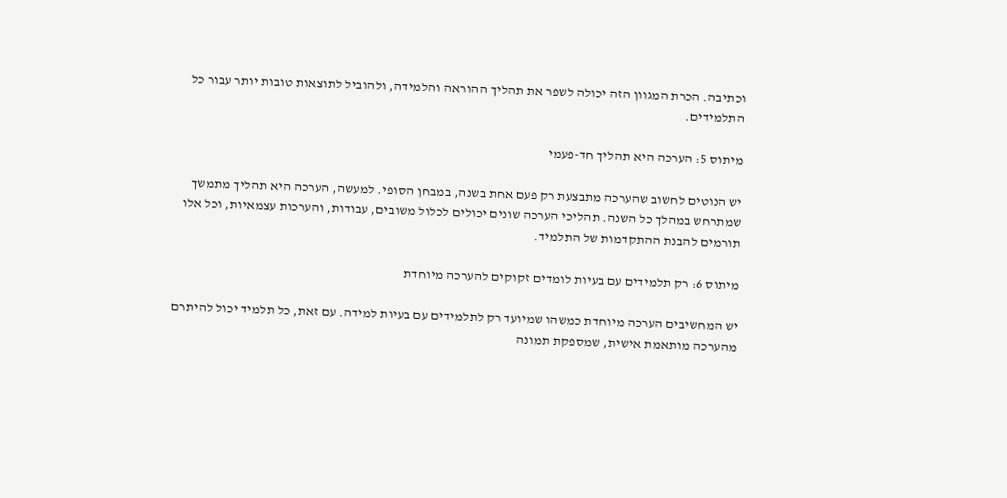וכתיבה. הכרת המגוון הזה יכולה לשפר את תהליך ההוראה והלמידה, ולהוביל לתוצאות טובות יותר עבור כל התלמידים.

מיתוס 5: הערכה היא תהליך חד-פעמי

יש הנוטים לחשוב שהערכה מתבצעת רק פעם אחת בשנה, במבחן הסופי. למעשה, הערכה היא תהליך מתמשך שמתרחש במהלך כל השנה. תהליכי הערכה שונים יכולים לכלול משובים, עבודות, והערכות עצמאיות, וכל אלו תורמים להבנת ההתקדמות של התלמיד.

מיתוס 6: רק תלמידים עם בעיות לומדים זקוקים להערכה מיוחדת

יש המחשיבים הערכה מיוחדת כמשהו שמיועד רק לתלמידים עם בעיות למידה. עם זאת, כל תלמיד יכול להיתרם מהערכה מותאמת אישית, שמספקת תמונה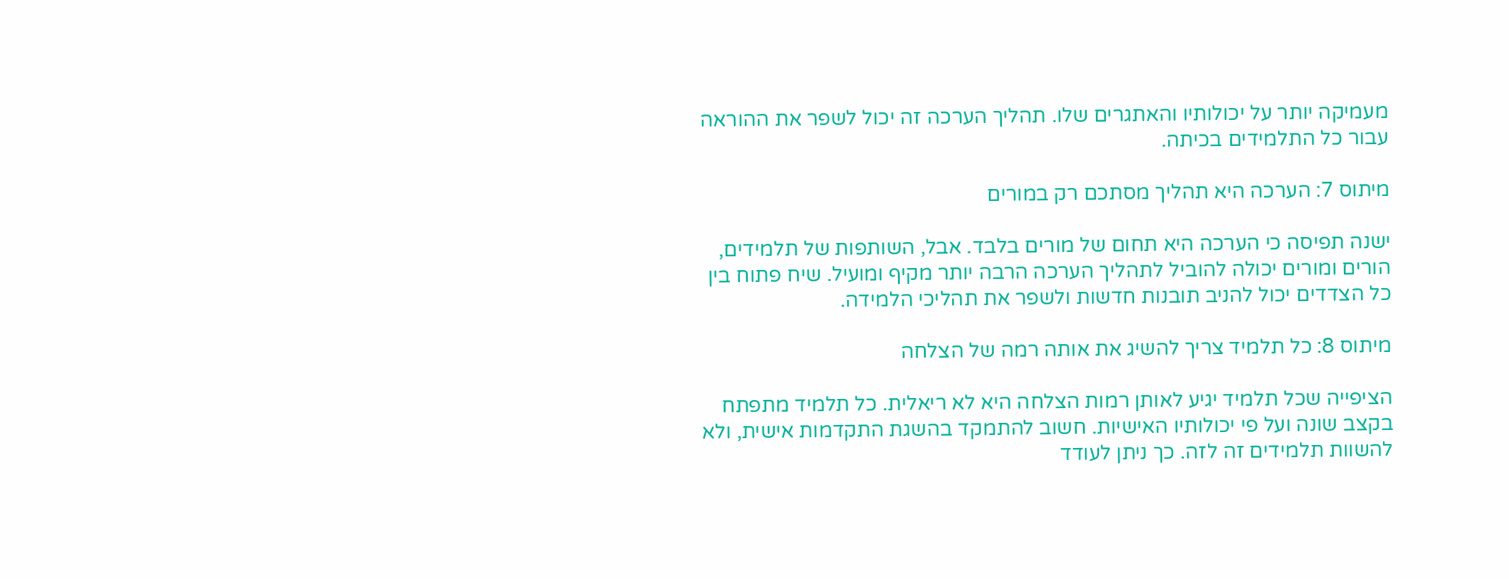מעמיקה יותר על יכולותיו והאתגרים שלו. תהליך הערכה זה יכול לשפר את ההוראה עבור כל התלמידים בכיתה.

מיתוס 7: הערכה היא תהליך מסתכם רק במורים

ישנה תפיסה כי הערכה היא תחום של מורים בלבד. אבל, השותפות של תלמידים, הורים ומורים יכולה להוביל לתהליך הערכה הרבה יותר מקיף ומועיל. שיח פתוח בין כל הצדדים יכול להניב תובנות חדשות ולשפר את תהליכי הלמידה.

מיתוס 8: כל תלמיד צריך להשיג את אותה רמה של הצלחה

הציפייה שכל תלמיד יגיע לאותן רמות הצלחה היא לא ריאלית. כל תלמיד מתפתח בקצב שונה ועל פי יכולותיו האישיות. חשוב להתמקד בהשגת התקדמות אישית, ולא להשוות תלמידים זה לזה. כך ניתן לעודד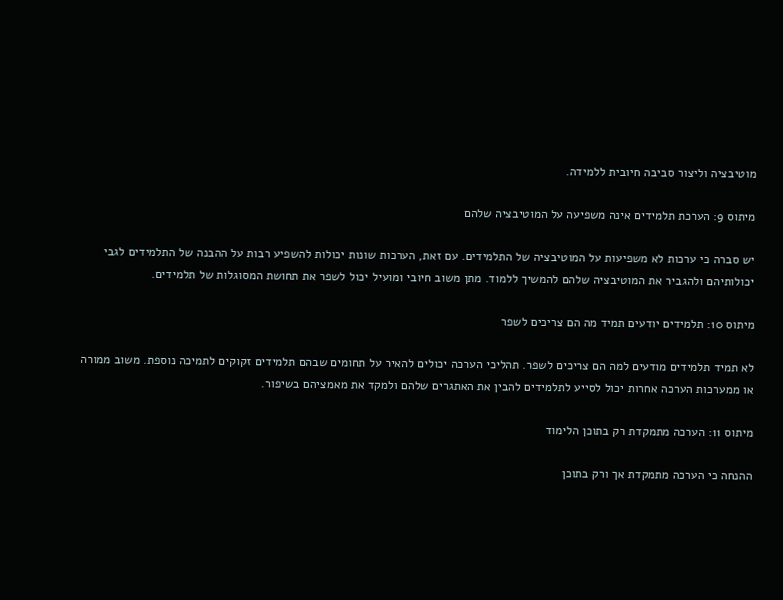מוטיבציה וליצור סביבה חיובית ללמידה.

מיתוס 9: הערכת תלמידים אינה משפיעה על המוטיבציה שלהם

יש סברה כי ערכות לא משפיעות על המוטיבציה של התלמידים. עם זאת, הערכות שונות יכולות להשפיע רבות על ההבנה של התלמידים לגבי יכולותיהם ולהגביר את המוטיבציה שלהם להמשיך ללמוד. מתן משוב חיובי ומועיל יכול לשפר את תחושת המסוגלות של תלמידים.

מיתוס 10: תלמידים יודעים תמיד מה הם צריכים לשפר

לא תמיד תלמידים מודעים למה הם צריכים לשפר. תהליכי הערכה יכולים להאיר על תחומים שבהם תלמידים זקוקים לתמיכה נוספת. משוב ממורה או ממערכות הערכה אחרות יכול לסייע לתלמידים להבין את האתגרים שלהם ולמקד את מאמציהם בשיפור.

מיתוס 11: הערכה מתמקדת רק בתוכן הלימוד

ההנחה כי הערכה מתמקדת אך ורק בתוכן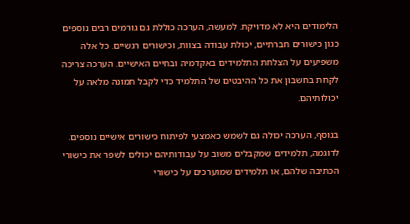הלימודים היא לא מדויקת. למעשה, הערכה כוללת גם גורמים רבים נוספים כגון כישורים חברתיים, יכולת עבודה בצוות, וכישורים רגשיים. כל אלה משפיעים על הצלחת התלמידים באקדמיה ובחיים האישיים. הערכה צריכה לקחת בחשבון את כל ההיבטים של התלמיד כדי לקבל תמונה מלאה על יכולותיהם.

בנוסף, הערכה יכולה גם לשמש כאמצעי לפיתוח כישורים אישיים נוספים. לדוגמה, תלמידים שמקבלים משוב על עבודותיהם יכולים לשפר את כישורי הכתיבה שלהם, או תלמידים שמוערכים על כישורי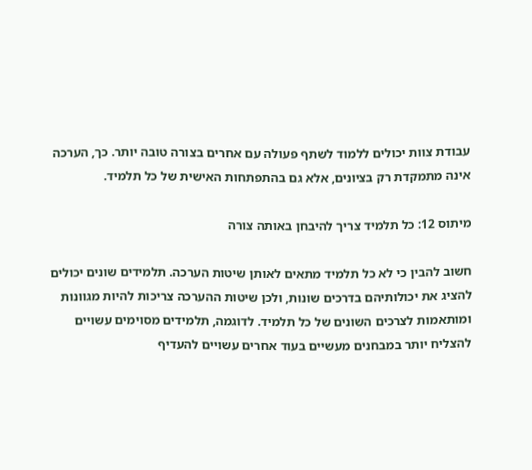עבודת צוות יכולים ללמוד לשתף פעולה עם אחרים בצורה טובה יותר. כך, הערכה אינה מתמקדת רק בציונים, אלא גם בהתפתחות האישית של כל תלמיד.

מיתוס 12: כל תלמיד צריך להיבחן באותה צורה

חשוב להבין כי לא כל תלמיד מתאים לאותן שיטות הערכה. תלמידים שונים יכולים להציג את יכולותיהם בדרכים שונות, ולכן שיטות ההערכה צריכות להיות מגוונות ומותאמות לצרכים השונים של כל תלמיד. לדוגמה, תלמידים מסוימים עשויים להצליח יותר במבחנים מעשיים בעוד אחרים עשויים להעדיף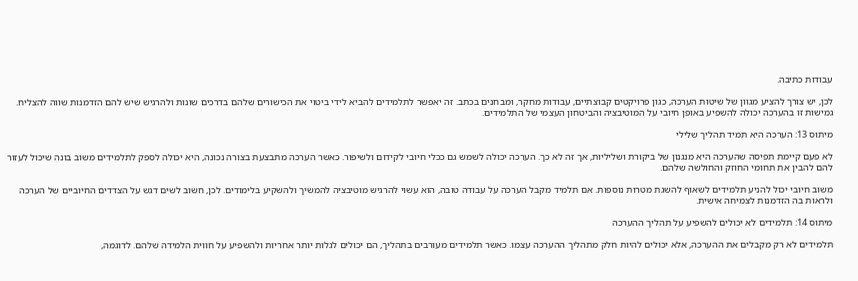עבודות כתיבה.

לכן, יש צורך להציע מגוון של שיטות הערכה, כגון פרויקטים קבוצתיים, עבודות מחקר, ומבחנים בכתב. זה יאפשר לתלמידים להביא לידי ביטוי את הכישורים שלהם בדרכים שונות ולהרגיש שיש להם הזדמנות שווה להצליח. גמישות זו בהערכה יכולה להשפיע באופן חיובי על המוטיבציה והביטחון העצמי של התלמידים.

מיתוס 13: הערכה היא תמיד תהליך שלילי

לא פעם קיימת תפיסה שהערכה היא מנגנון של ביקורת ושליליות, אך זה לא כך. הערכה יכולה לשמש גם ככלי חיובי לקידום ולשיפור. כאשר הערכה מתבצעת בצורה נכונה, היא יכולה לספק לתלמידים משוב בונה שיכול לעזור להם להבין את תחומי החוזק והחולשה שלהם.

משוב חיובי יכול להניע תלמידים לשאוף להשגת מטרות נוספות. אם תלמיד מקבל הערכה על עבודה טובה, הוא עשוי להרגיש מוטיבציה להמשיך ולהשקיע בלימודים. לכן, חשוב לשים דגש על הצדדים החיוביים של הערכה ולראות בה הזדמנות לצמיחה אישית.

מיתוס 14: תלמידים לא יכולים להשפיע על תהליך ההערכה

תלמידים לא רק מקבלים את ההערכה, אלא יכולים להיות חלק מתהליך ההערכה עצמו. כאשר תלמידים מעורבים בתהליך, הם יכולים לגלות יותר אחריות ולהשפיע על חווית הלמידה שלהם. לדוגמה,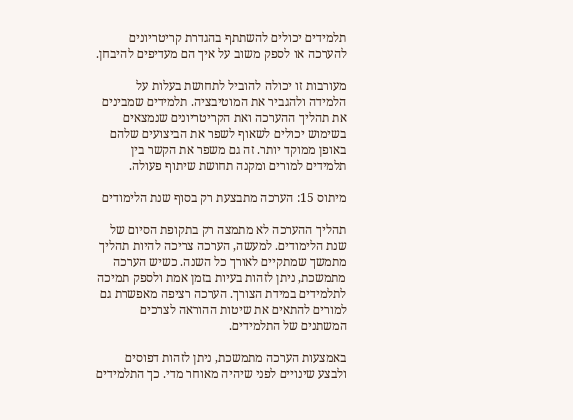תלמידים יכולים להשתתף בהגדרת קריטריונים להערכה או לספק משוב על איך הם מעדיפים להיבחן.

מעורבות זו יכולה להוביל לתחושת בעלות על הלמידה ולהגביר את המוטיבציה. תלמידים שמבינים את תהליך ההערכה ואת הקריטריונים שנמצאים בשימוש יכולים לשאוף לשפר את הביצועים שלהם באופן ממוקד יותר. זה גם משפר את הקשר בין תלמידים למורים ומקנה תחושת שיתוף פעולה.

מיתוס 15: הערכה מתבצעת רק בסוף שנת הלימודים

תהליך ההערכה לא מתמצה רק בתקופת הסיום של שנת הלימודים. למעשה, הערכה צריכה להיות תהליך מתמשך שמתקיים לאורך כל השנה. כשיש הערכה מתמשכת, ניתן לזהות בעיות בזמן אמת ולספק תמיכה לתלמידים במידת הצורך. הערכה רציפה מאפשרת גם למורים להתאים את שיטות ההוראה לצרכים המשתנים של התלמידים.

באמצעות הערכה מתמשכת, ניתן לזהות דפוסים ולבצע שינויים לפני שיהיה מאוחר מדי. כך התלמידים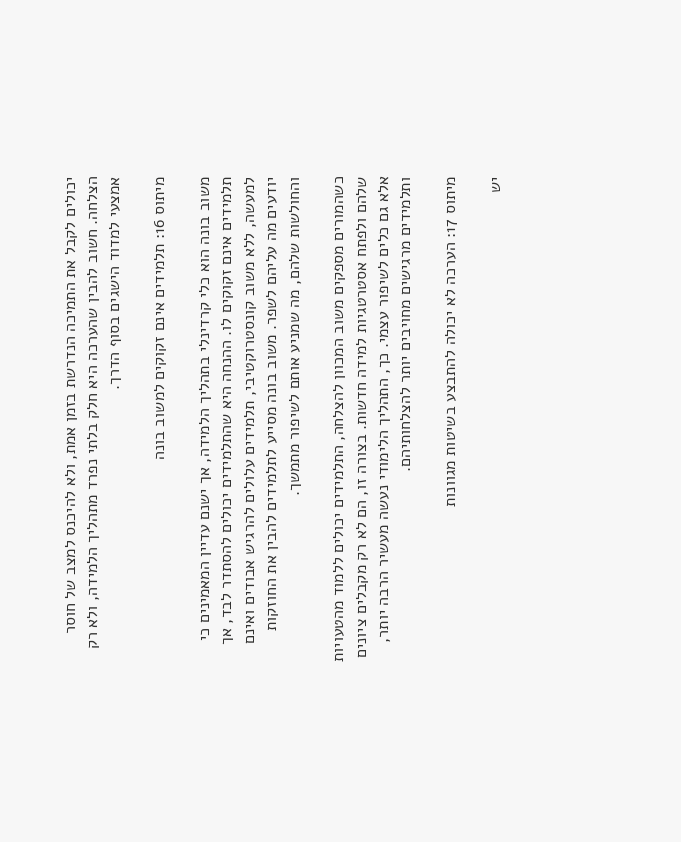יכולים לקבל את התמיכה הנדרשת בזמן אמת, ולא להיכנס למצב של חוסר הצלחה. חשוב להבין שהערכה היא חלק בלתי נפרד מתהליך הלמידה, ולא רק אמצעי למדוד הישגים בסוף הדרך.

מיתוס 16: תלמידים אינם זקוקים למשוב בונה

משוב בונה הוא כלי קרדינלי בתהליך הלמידה, אך ישנם עדיין המאמינים כי תלמידים אינם זקוקים לו. ההנחה היא שהתלמידים יכולים להסתדר לבד, אך למעשה, ללא משוב קונסטרוקטיבי, תלמידים עלולים להרגיש אבודים ואינם יודעים מה עליהם לשפר. משוב בונה מסייע לתלמידים להבין את החוזקות והחולשות שלהם, מה שמניע אותם לשיפור מתמשך.

כשהמורים מספקים משוב המכוון להצלחה, התלמידים יכולים ללמוד מהטעויות שלהם ולפתח אסטרטגיות למידה חדשות. בצורה זו, הם לא רק מקבלים ציונים אלא גם כלים לשיפור עצמי. כך, התהליך הלימודי נעשה מעשיר הרבה יותר, ותלמידים מרגישים מחויבים יותר להצלחותיהם.

מיתוס 17: הערכה לא יכולה להתבצע בשיטות מגוונות

יש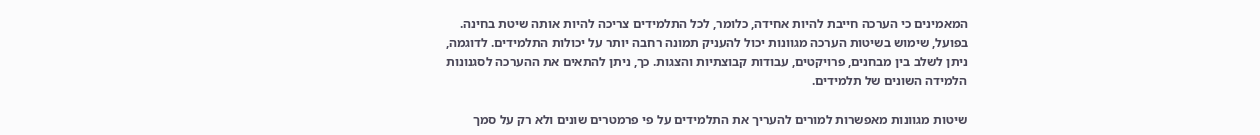המאמינים כי הערכה חייבת להיות אחידה, כלומר, לכל התלמידים צריכה להיות אותה שיטת בחינה. בפועל, שימוש בשיטות הערכה מגוונות יכול להעניק תמונה רחבה יותר על יכולות התלמידים. לדוגמה, ניתן לשלב בין מבחנים, פרויקטים, עבודות קבוצתיות והצגות. כך, ניתן להתאים את ההערכה לסגנונות הלמידה השונים של תלמידים.

שיטות מגוונות מאפשרות למורים להעריך את התלמידים על פי פרמטרים שונים ולא רק על סמך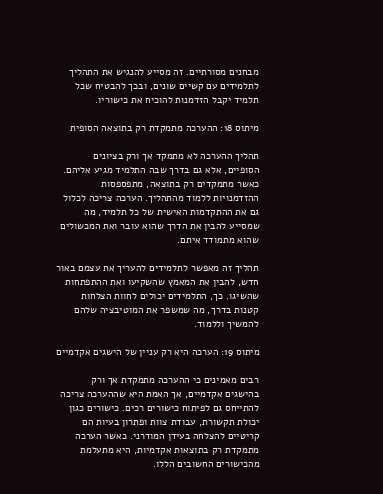מבחנים מסורתיים. זה מסייע להנגיש את התהליך לתלמידים עם קשיים שונים, ובכך להבטיח שכל תלמיד יקבל הזדמנות להוכיח את כישוריו.

מיתוס 18: ההערכה מתמקדת רק בתוצאה הסופית

תהליך ההערכה לא מתמקד אך ורק בציונים הסופיים, אלא גם בדרך שבה התלמיד מגיע אליהם. כאשר מתמקדים רק בתוצאה, מתפספסות ההזדמנויות ללמוד מהתהליך. הערכה צריכה לכלול גם את ההתקדמות האישית של כל תלמיד, מה שמסייע להבין את הדרך שהוא עובר ואת המכשולים שהוא מתמודד איתם.

תהליך זה מאפשר לתלמידים להעריך את עצמם באור חדש, להבין את המאמץ שהשקיעו ואת ההתפתחות שהשיגו. כך, התלמידים יכולים לחוות הצלחות קטנות בדרך, מה שמשפר את המוטיבציה שלהם להמשיך וללמוד.

מיתוס 19: הערכה היא רק עניין של הישגים אקדמיים

רבים מאמינים כי ההערכה מתמקדת אך ורק בהישגים אקדמיים, אך האמת היא שההערכה צריכה להתייחס גם לפיתוח כישורים רכים. כישורים כגון יכולת תקשורת, עבודת צוות ופתרון בעיות הם קריטיים להצלחה בעידן המודרני. כאשר הערכה מתמקדת רק בתוצאות אקדמיות, היא מתעלמת מהכישורים החשובים הללו.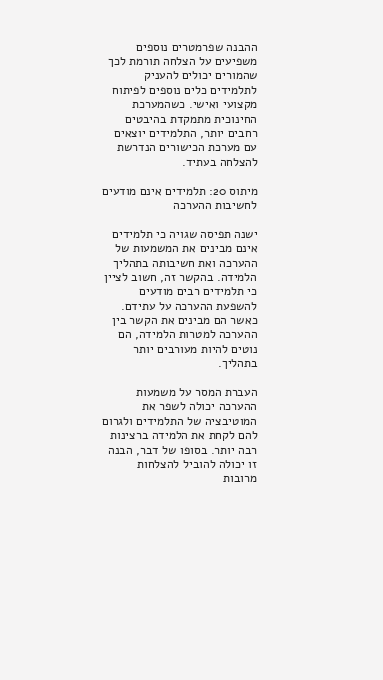ההבנה שפרמטרים נוספים משפיעים על הצלחה תורמת לכך שהמורים יכולים להעניק לתלמידים כלים נוספים לפיתוח מקצועי ואישי. כשהמערכת החינוכית מתמקדת בהיבטים רחבים יותר, התלמידים יוצאים עם מערכת הכישורים הנדרשת להצלחה בעתיד.

מיתוס 20: תלמידים אינם מודעים לחשיבות ההערכה

ישנה תפיסה שגויה כי תלמידים אינם מבינים את המשמעות של ההערכה ואת חשיבותה בתהליך הלמידה. בהקשר זה, חשוב לציין כי תלמידים רבים מודעים להשפעת ההערכה על עתידם. כאשר הם מבינים את הקשר בין ההערכה למטרות הלמידה, הם נוטים להיות מעורבים יותר בתהליך.

העברת המסר על משמעות ההערכה יכולה לשפר את המוטיבציה של התלמידים ולגרום להם לקחת את הלמידה ברצינות רבה יותר. בסופו של דבר, הבנה זו יכולה להוביל להצלחות מרובות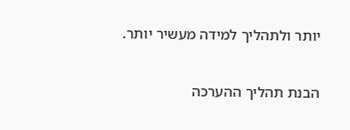יותר ולתהליך למידה מעשיר יותר.

הבנת תהליך ההערכה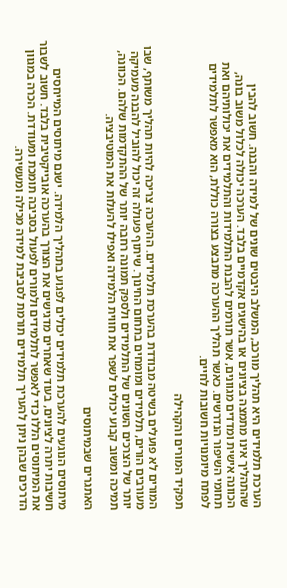הערכת תלמידים היא תהליך מורכב, המשלב היבטים שונים של למידה והבנה. חשוב להבין שהתהליך אינו מתמצה בציונים או בהישגים אקדמיים בלבד. הערכה יכולה לכלול משוב בונה, הכוונה אישית ומדדים מגוונים, אשר תורמים להבנת התלמידות והתלמידים את יכולותיהם ואת תחומי השיפור הנדרשים. כאשר תהליך ההערכה מתבצע בצורה כוללת, הוא מאפשר לתלמידים לפתח מיומנויות חשובות לחיים.

תפקיד המורים והקהילה

המורים לא פועלים בשיטה מבודדת בהערכת תלמידים. ההערכה צריכה להיות תהליך משותף, שבו מעורבים הורים, תלמידים ומומחים בתחום החינוך. שיתוף פעולה זה יכול להוביל להבנה מעמיקה יותר של הצרכים השונים של התלמידים ולספק תמונה רחבה יותר של ההתקדמות שלהם. הכוונה, תמיכה ומשוב קבוע יכולים לשפר את חווית הלמידה ואפילו להעלות את המוטיבציה.

האתגרים שבמיתוסים

מיתוסים הנוגעים להערכת תלמידים יכולים לפגוע בתהליך הלמידה. ישנם מיתוסים המייחסים חשיבות יתרה לציונים, בעוד שאחרים מדגישים את הצורך בהערכה אובייקטיבית בלבד. חשוב לשבור את המיתוסים הללו כדי לאפשר לתלמידים ולמורים לפעול בסביבה תומכת ומעודדת. הכרה במגוון הדרכים שבהן ניתן להעריך תלמידים תורמת לסביבת למידה מכילה ומעשירה.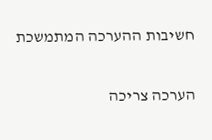חשיבות ההערכה המתמשכת

הערכה צריכה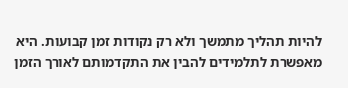להיות תהליך מתמשך ולא רק נקודות זמן קבועות. היא מאפשרת לתלמידים להבין את התקדמותם לאורך הזמן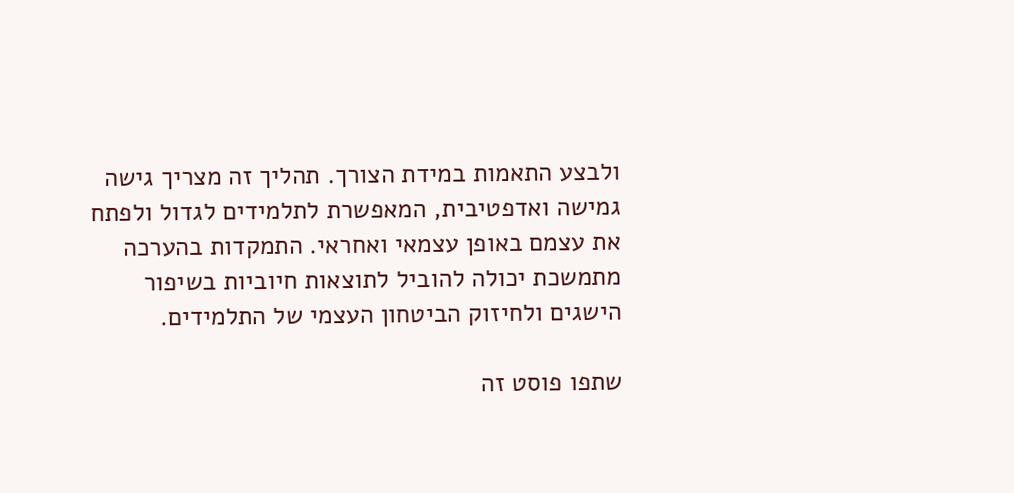ולבצע התאמות במידת הצורך. תהליך זה מצריך גישה גמישה ואדפטיבית, המאפשרת לתלמידים לגדול ולפתח את עצמם באופן עצמאי ואחראי. התמקדות בהערכה מתמשכת יכולה להוביל לתוצאות חיוביות בשיפור הישגים ולחיזוק הביטחון העצמי של התלמידים.

שתפו פוסט זה